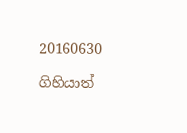20160630

ගිහියාත්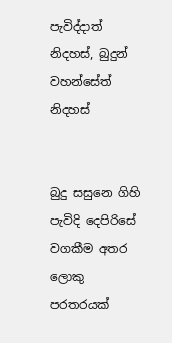පැවිද්දාත් නිදහස්, බුදුන් වහන්සේත් නිදහස්


බුදු සසුනෙ ගිහි පැවිදි දෙපිරිසේ
වගකීම අතර ලොකු පරතරයක්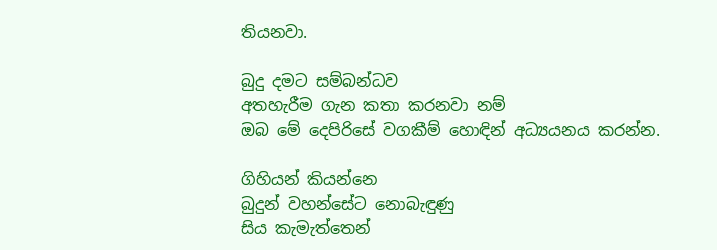තියනවා.

බුදු දමට සම්බන්ධව
අතහැරීම ගැන කතා කරනවා නම්
ඔබ මේ දෙපිරිසේ වගකීම් හොඳින් අධ්‍යයනය කරන්න.

ගිහියන් කියන්නෙ
බුදුන් වහන්සේට නොබැඳුණු
සිය කැමැත්තෙන්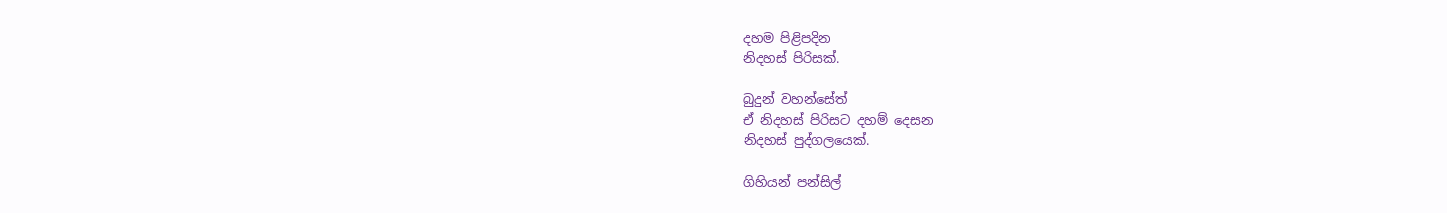දහම පිළිපදින
නිදහස් පිරිසක්.

බුදුන් වහන්සේත්
ඒ නිදහස් පිරිසට දහම් දෙසන
නිදහස් පුද්ගලයෙක්.

ගිහියන් පන්සිල්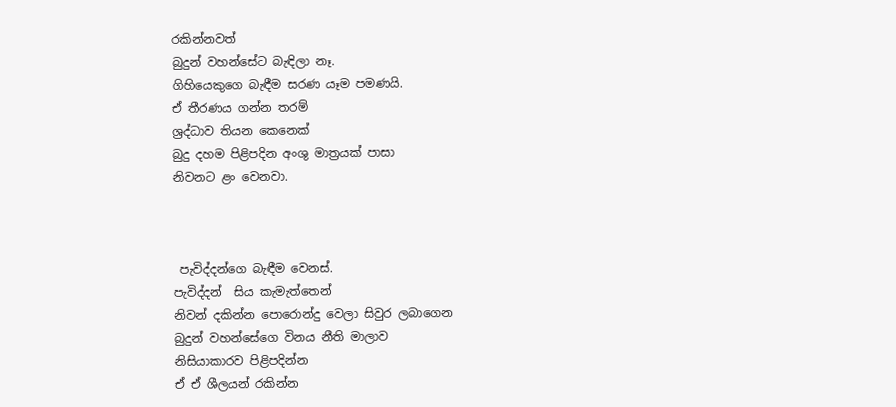රකින්නවත්
බුදුන් වහන්සේට බැඳිලා නෑ.
ගිහියෙකුගෙ බැඳීම සරණ යෑම පමණයි.
ඒ තීරණය ගන්න තරම්
ශ්‍රද්ධාව තියන කෙනෙක්
බුදු දහම පිළිපදින අංශු මාත්‍රයක් පාසා
නිවනට ළං වෙනවා.



 පැවිද්දන්ගෙ බැඳීම වෙනස්.
පැවිද්දන්  සිය කැමැත්තෙන්
නිවන් දකින්න පොරොන්දු වෙලා සිවුර ලබාගෙන
බුදුන් වහන්සේගෙ විනය නීති මාලාව
නිසියාකාරව පිළිපදින්න
ඒ ඒ ශීලයන් රකින්න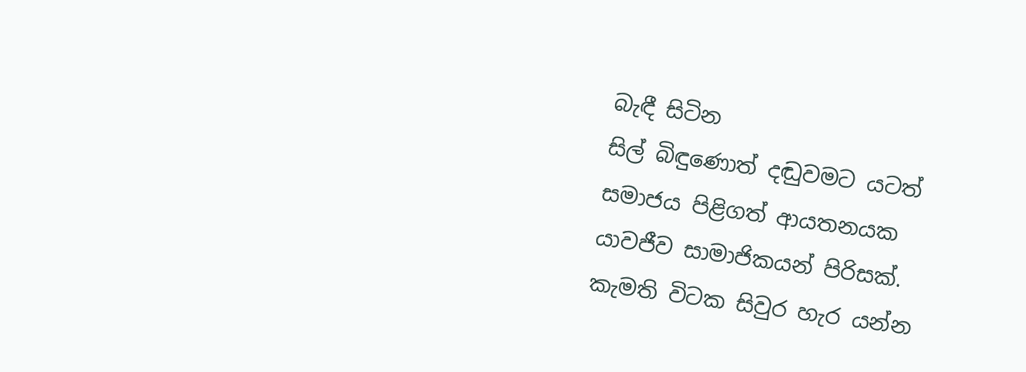බැඳී සිටින
සිල් බිඳුණොත් දඬුවමට යටත්
සමාජය පිළිගත් ආයතනයක
යාවජීව සාමාජිකයන් පිරිසක්.
කැමති විටක සිවුර හැර යන්න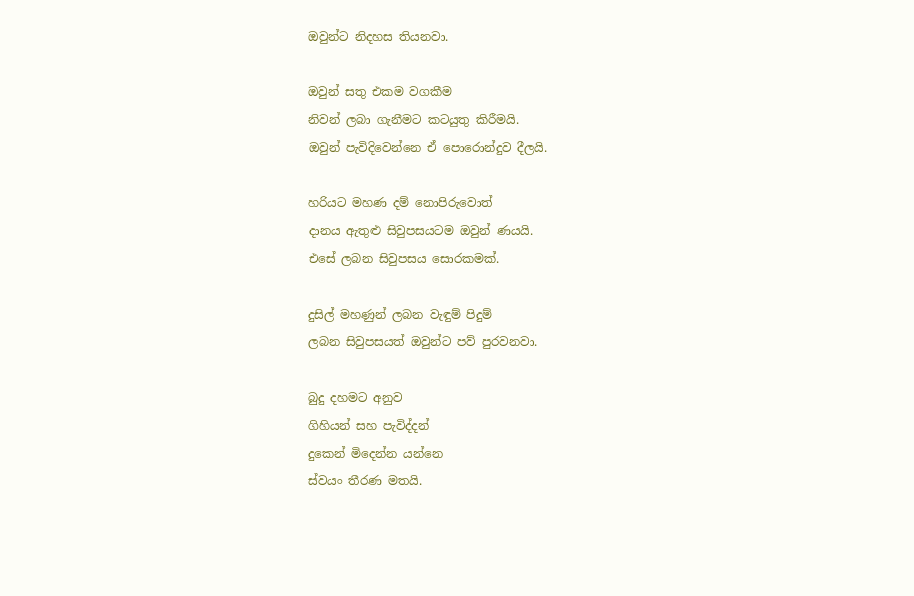ඔවුන්ට නිදහස තියනවා.

ඔවුන් සතු එකම වගකීම
නිවන් ලබා ගැනීමට කටයුතු කිරීමයි.
ඔවුන් පැවිදිවෙන්නෙ ඒ පොරොන්දුව දීලයි.

හරියට මහණ දම් නොපිරුවොත්
දානය ඇතුළු සිවුපසයටම ඔවුන් ණයයි.
එසේ ලබන සිවුපසය සොරකමක්.

දුසිල් මහණුන් ලබන වැඳුම් පිදුම්
ලබන සිවුපසයත් ඔවුන්ට පව් පුරවනවා.

බුදු දහමට අනුව
ගිහියන් සහ පැවිද්දන්
දුකෙන් මිදෙන්න යන්නෙ
ස්වයං තීරණ මතයි.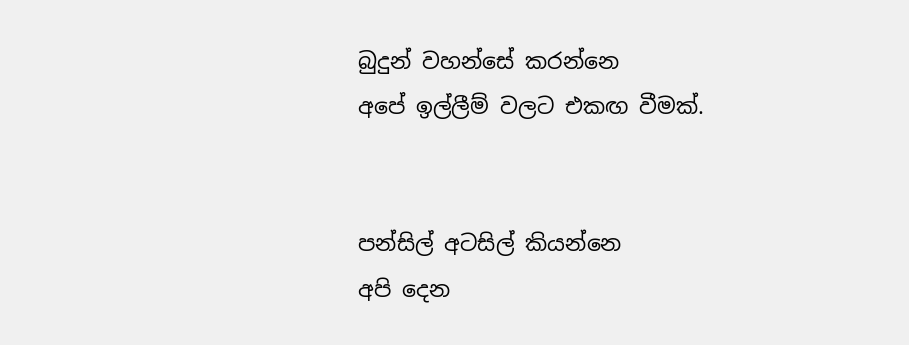බුදුන් වහන්සේ කරන්නෙ
අපේ ඉල්ලීම් වලට එකඟ වීමක්.


පන්සිල් අටසිල් කියන්නෙ
අපි දෙන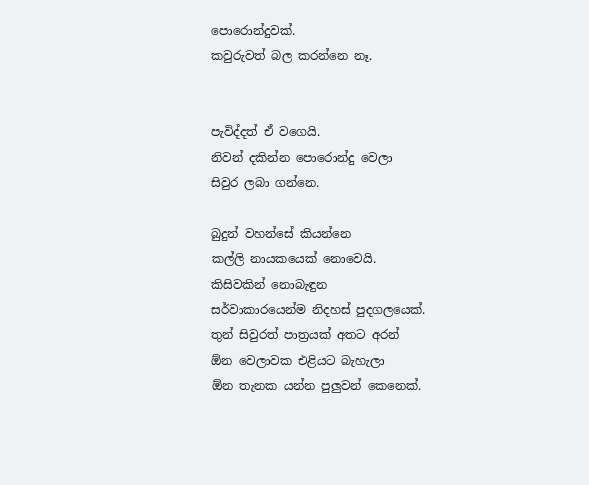පොරොන්දුවක්.
කවුරුවත් බල කරන්නෙ නෑ.


පැවිද්දත් ඒ වගෙයි.
නිවන් දකින්න පොරොන්දු වෙලා
සිවුර ලබා ගන්නෙ.

බුදුන් වහන්සේ කියන්නෙ
කල්ලි නායකයෙක් නොවෙයි.
කිසිවකින් නොබැඳුන
සර්වාකාරයෙන්ම නිදහස් පුදගලයෙක්.
තුන් සිවුරත් පාත්‍රයක් අතට අරන්
ඕන වෙලාවක එළියට බැහැලා
ඕන තැනක යන්න පුලුවන් කෙනෙක්.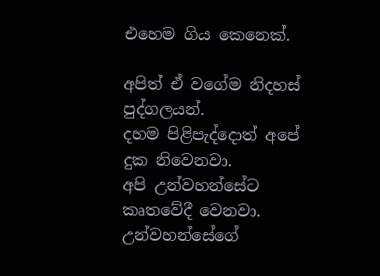එහෙම ගිය කෙනෙක්.

අපිත් ඒ වගේම නිදහස් පුද්ගලයන්.
දහම පිළිපැද්දොත් අපේ දුක නිවෙනවා.
අපි උන්වහන්සේට කෘතවේදී වෙනවා.
උන්වහන්සේගේ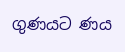ගුණයට ණය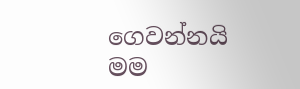ගෙවන්නයි
මම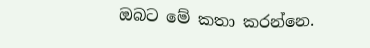ඔබට මේ කතා කරන්නෙ.